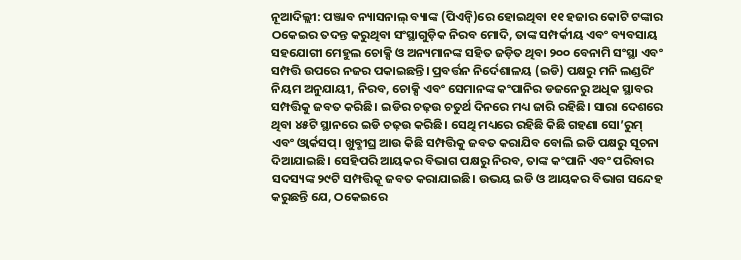ନୂଆଦିଲ୍ଲୀ: ପଞ୍ଜାବ ନ୍ୟାସନାଲ୍ ବ୍ୟାଙ୍କ (ପିଏନ୍ବି)ରେ ହୋଇଥିବା ୧୧ ହଜାର କୋଟି ଟଙ୍କାର ଠକେଇର ତଦନ୍ତ କରୁଥିବା ସଂସ୍ଥାଗୁଡ଼ିକ ନିରବ ମୋଦି, ତାଙ୍କ ସମ୍ପର୍କୀୟ ଏବଂ ବ୍ୟବସାୟ ସହଯୋଗୀ ମେହୁଲ ଚୋକ୍ସି ଓ ଅନ୍ୟମାନଙ୍କ ସହିତ ଜଡ଼ିତ ଥିବା ୨୦୦ ବେନାମି ସଂସ୍ଥା ଏବଂ ସମ୍ପତ୍ତି ଉପରେ ନଜର ପକାଇଛନ୍ତି। ପ୍ରବର୍ତ୍ତନ ନିର୍ଦେଶାଳୟ (ଇଡି) ପକ୍ଷରୁ ମନି ଲଣ୍ଡରିଂ ନିୟମ ଅନୁଯାୟୀ, ନିରବ, ଚୋକ୍ସି ଏବଂ ସେମାନଙ୍କ କଂପାନିର ଡଜନେରୁ ଅଧିକ ସ୍ଥାବର ସମ୍ପତ୍ତିକୁ ଜବତ କରିଛି। ଇଡିର ଚଢ଼ଉ ଚତୁର୍ଥ ଦିନରେ ମଧ୍ୟ ଜାରି ରହିଛି। ସାରା ଦେଶରେ ଥିବା ୪୫ଟି ସ୍ଥାନରେ ଇଡି ଚଢ଼ଉ କରିଛି। ସେଥି ମଧ୍ୟରେ ରହିଛି କିଛି ଗହଣା ସୋ’ରୁମ୍ ଏବଂ ଓ୍ଵାର୍କସପ୍। ଖୁବ୍ଶୀଘ୍ର ଆଉ କିଛି ସମ୍ପତ୍ତିକୁ ଜବତ କରାଯିବ ବୋଲି ଇଡି ପକ୍ଷରୁ ସୂଚନା ଦିଆଯାଇଛି। ସେହିପରି ଆୟକର ବିଭାଗ ପକ୍ଷରୁ ନିରବ, ତାଙ୍କ କଂପାନି ଏବଂ ପରିବାର ସଦସ୍ୟଙ୍କ ୨୯ଟି ସମ୍ପତ୍ତିକୂ ଜବତ କରାଯାଇଛି। ଉଭୟ ଇଡି ଓ ଆୟକର ବିଭାଗ ସନ୍ଦେହ କରୁଛନ୍ତି ଯେ, ଠକେଇରେ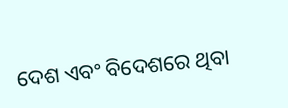ଦେଶ ଏବଂ ବିଦେଶରେ ଥିବା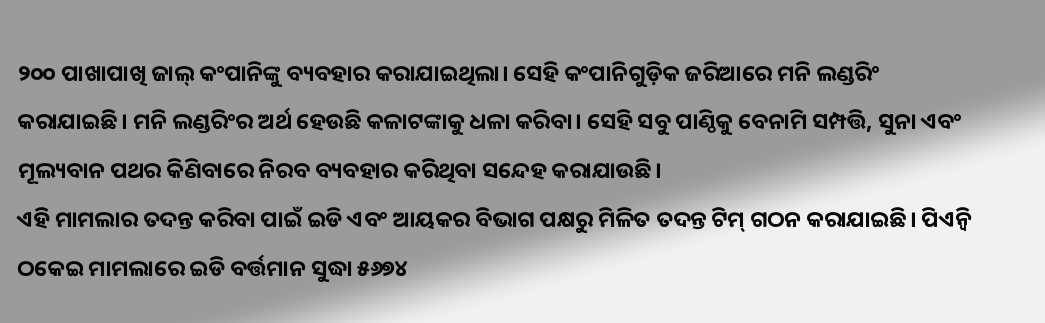୨୦୦ ପାଖାପାଖି ଜାଲ୍ କଂପାନିଙ୍କୁ ବ୍ୟବହାର କରାଯାଇଥିଲା। ସେହି କଂପାନିଗୁଡ଼ିକ ଜରିଆରେ ମନି ଲଣ୍ଡରିଂ କରାଯାଇଛି। ମନି ଲଣ୍ଡରିଂର ଅର୍ଥ ହେଉଛି କଳାଟଙ୍କାକୁ ଧଳା କରିବା। ସେହି ସବୁ ପାଣ୍ଠିକୁ ବେନାମି ସମ୍ପତ୍ତି, ସୁନା ଏବଂ ମୂଲ୍ୟବାନ ପଥର କିଣିବାରେ ନିରବ ବ୍ୟବହାର କରିଥିବା ସନ୍ଦେହ କରାଯାଉଛି।
ଏହି ମାମଲାର ତଦନ୍ତ କରିବା ପାଇଁ ଇଡି ଏବଂ ଆୟକର ବିଭାଗ ପକ୍ଷରୁ ମିଳିତ ତଦନ୍ତ ଟିମ୍ ଗଠନ କରାଯାଇଛି। ପିଏନ୍ବି ଠକେଇ ମାମଲାରେ ଇଡି ବର୍ତ୍ତମାନ ସୁଦ୍ଧା ୫୬୭୪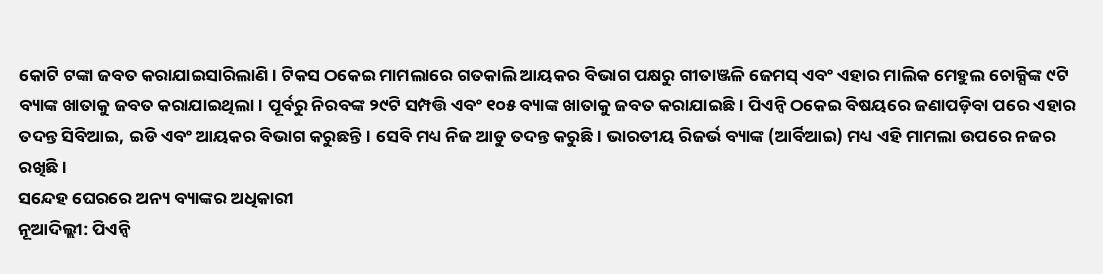କୋଟି ଟଙ୍କା ଜବତ କରାଯାଇସାରିଲାଣି। ଟିକସ ଠକେଇ ମାମଲାରେ ଗତକାଲି ଆୟକର ବିଭାଗ ପକ୍ଷରୁ ଗୀତାଞ୍ଜଳି ଜେମସ୍ ଏବଂ ଏହାର ମାଲିକ ମେହୁଲ ଚୋକ୍ସିଙ୍କ ୯ଟି ବ୍ୟାଙ୍କ ଖାତାକୁ ଜବତ କରାଯାଇଥିଲା। ପୂର୍ବରୁ ନିରବଙ୍କ ୨୯ଟି ସମ୍ପତ୍ତି ଏବଂ ୧୦୫ ବ୍ୟାଙ୍କ ଖାତାକୁ ଜବତ କରାଯାଇଛି। ପିଏନ୍ବି ଠକେଇ ବିଷୟରେ ଜଣାପଡ଼ିବା ପରେ ଏହାର ତଦନ୍ତ ସିବିଆଇ, ଇଡି ଏବଂ ଆୟକର ବିଭାଗ କରୁଛନ୍ତି। ସେବି ମଧ୍ୟ ନିଜ ଆଡୁ ତଦନ୍ତ କରୁଛି। ଭାରତୀୟ ରିଜର୍ଭ ବ୍ୟାଙ୍କ (ଆର୍ବିଆଇ) ମଧ୍ୟ ଏହି ମାମଲା ଉପରେ ନଜର ରଖିଛି।
ସନ୍ଦେହ ଘେରରେ ଅନ୍ୟ ବ୍ୟାଙ୍କର ଅଧିକାରୀ
ନୂଆଦିଲ୍ଲୀ: ପିଏନ୍ବି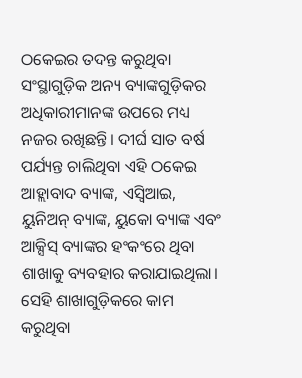ଠକେଇର ତଦନ୍ତ କରୁଥିବା ସଂସ୍ଥାଗୁଡ଼ିକ ଅନ୍ୟ ବ୍ୟାଙ୍କଗୁଡ଼ିକର ଅଧିକାରୀମାନଙ୍କ ଉପରେ ମଧ୍ୟ ନଜର ରଖିଛନ୍ତି। ଦୀର୍ଘ ସାତ ବର୍ଷ ପର୍ଯ୍ୟନ୍ତ ଚାଲିଥିବା ଏହି ଠକେଇ ଆହ୍ଲାବାଦ ବ୍ୟାଙ୍କ, ଏସ୍ବିଆଇ, ୟୁନିଅନ୍ ବ୍ୟାଙ୍କ, ୟୁକୋ ବ୍ୟାଙ୍କ ଏବଂ ଆକ୍ସିସ୍ ବ୍ୟାଙ୍କର ହଂକଂରେ ଥିବା ଶାଖାକୁ ବ୍ୟବହାର କରାଯାଇଥିଲା। ସେହି ଶାଖାଗୁଡ଼ିକରେ କାମ କରୁଥିବା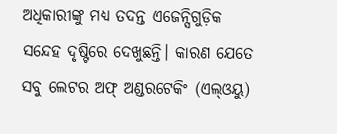ଅଧିକାରୀଙ୍କୁ ମଧ୍ୟ ତଦନ୍ତ ଏଜେନ୍ସିଗୁଡ଼ିକ ସନ୍ଦେହ ଦୃଷ୍ଟିରେ ଦେଖୁଛନ୍ତି। କାରଣ ଯେତେ ସବୁ ଲେଟର ଅଫ୍ ଅଣ୍ଡରଟେକିଂ (ଏଲ୍ଓୟୁ)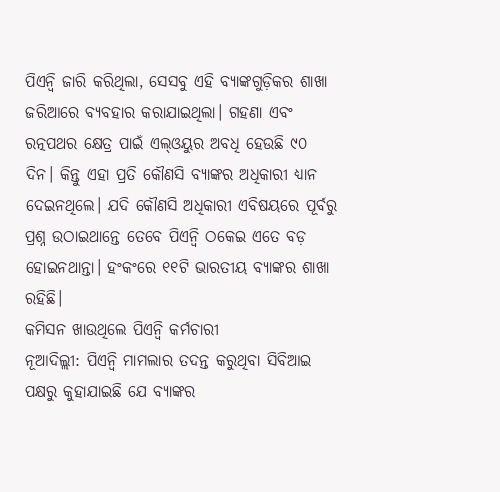ପିଏନ୍ବି ଜାରି କରିଥିଲା, ସେସବୁ ଏହି ବ୍ୟାଙ୍କଗୁଡ଼ିକର ଶାଖା ଜରିଆରେ ବ୍ୟବହାର କରାଯାଇଥିଲା। ଗହଣା ଏବଂ ରତ୍ନପଥର କ୍ଷେତ୍ର ପାଇଁ ଏଲ୍ଓୟୁର ଅବଧି ହେଉଛି ୯୦ ଦିନ। କିନ୍ତୁ ଏହା ପ୍ରତି କୌଣସି ବ୍ୟାଙ୍କର ଅଧିକାରୀ ଧ୍ୟାନ ଦେଇନଥିଲେ। ଯଦି କୌଣସି ଅଧିକାରୀ ଏବିଷୟରେ ପୂର୍ବରୁ ପ୍ରଶ୍ନ ଉଠାଇଥାନ୍ତେ ତେବେ ପିଏନ୍ବି ଠକେଇ ଏତେ ବଡ଼ ହୋଇନଥାନ୍ତା। ହଂକଂରେ ୧୧ଟି ଭାରତୀୟ ବ୍ୟାଙ୍କର ଶାଖା ରହିଛି।
କମିସନ ଖାଉଥିଲେ ପିଏନ୍ବି କର୍ମଚାରୀ
ନୂଆଦିଲ୍ଲୀ: ପିଏନ୍ବି ମାମଲାର ତଦନ୍ତ କରୁଥିବା ସିବିଆଇ ପକ୍ଷରୁ କୁହାଯାଇଛି ଯେ ବ୍ୟାଙ୍କର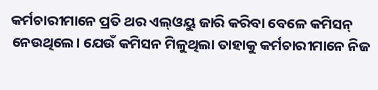କର୍ମଚାରୀମାନେ ପ୍ରତି ଥର ଏଲ୍ଓୟୁ ଜାରି କରିବା ବେଳେ କମିସନ୍ ନେଉଥିଲେ। ଯେଉଁ କମିସନ ମିଳୁଥିଲା ତାହାକୁ କର୍ମଚାରୀମାନେ ନିଜ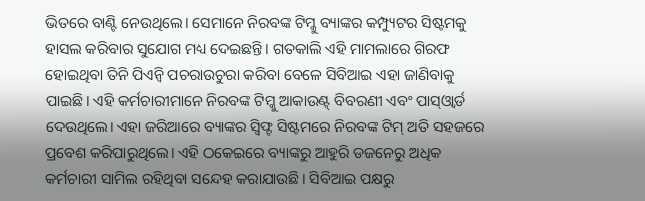ଭିତରେ ବାଣ୍ଟି ନେଉଥିଲେ। ସେମାନେ ନିରବଙ୍କ ଟିମ୍କୁ ବ୍ୟାଙ୍କର କମ୍ପ୍ୟୁଟର ସିଷ୍ଟମକୁ ହାସଲ କରିବାର ସୁଯୋଗ ମଧ୍ୟ ଦେଇଛନ୍ତି। ଗତକାଲି ଏହି ମାମଲାରେ ଗିରଫ ହୋଇଥିବା ତିନି ପିଏନ୍ବି ପଚରାଉଚୁରା କରିବା ବେଳେ ସିବିଆଇ ଏହା ଜାଣିବାକୁ ପାଇଛି। ଏହି କର୍ମଚାରୀମାନେ ନିରବଙ୍କ ଟିମ୍କୁ ଆକାଉଣ୍ଟ୍ ବିବରଣୀ ଏବଂ ପାସ୍ଓ୍ଵାର୍ଡ ଦେଉଥିଲେ। ଏହା ଜରିଆରେ ବ୍ୟାଙ୍କର ସ୍ୱିଫ୍ଟ ସିଷ୍ଟମରେ ନିରବଙ୍କ ଟିମ୍ ଅତି ସହଜରେ ପ୍ରବେଶ କରିପାରୁଥିଲେ। ଏହି ଠକେଇରେ ବ୍ୟାଙ୍କରୁ ଆହୁରି ଡଜନେରୁ ଅଧିକ କର୍ମଚାରୀ ସାମିଲ ରହିଥିବା ସନ୍ଦେହ କରାଯାଉଛି। ସିବିଆଇ ପକ୍ଷରୁ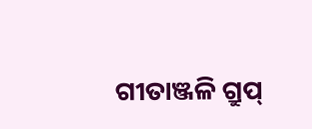ଗୀତାଞ୍ଜଳି ଗ୍ରୁପ୍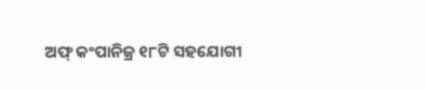ଅଫ୍ କଂପାନିଜ୍ର ୧୮ଟି ସହଯୋଗୀ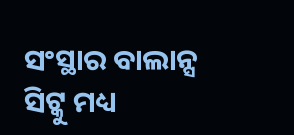ସଂସ୍ଥାର ବାଲାନ୍ସ ସିଟ୍କୁ ମଧ୍ୟ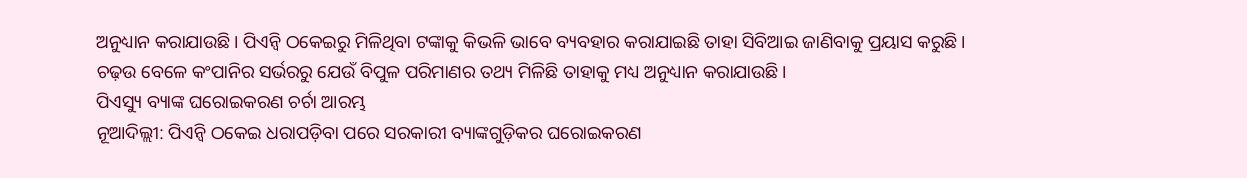ଅନୁଧ୍ୟାନ କରାଯାଉଛି। ପିଏନ୍ବି ଠକେଇରୁ ମିଳିଥିବା ଟଙ୍କାକୁ କିଭଳି ଭାବେ ବ୍ୟବହାର କରାଯାଇଛି ତାହା ସିବିଆଇ ଜାଣିବାକୁ ପ୍ରୟାସ କରୁଛି। ଚଢ଼ଉ ବେଳେ କଂପାନିର ସର୍ଭରରୁ ଯେଉଁ ବିପୁଳ ପରିମାଣର ତଥ୍ୟ ମିଳିଛି ତାହାକୁ ମଧ୍ୟ ଅନୁଧ୍ୟାନ କରାଯାଉଛି।
ପିଏସ୍ୟୁ ବ୍ୟାଙ୍କ ଘରୋଇକରଣ ଚର୍ଚା ଆରମ୍ଭ
ନୂଆଦିଲ୍ଲୀ: ପିଏନ୍ବି ଠକେଇ ଧରାପଡ଼ିବା ପରେ ସରକାରୀ ବ୍ୟାଙ୍କଗୁଡ଼ିକର ଘରୋଇକରଣ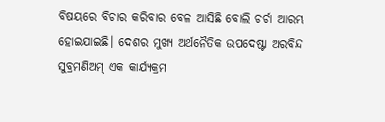ବିଷୟରେ ବିଚାର କରିବାର ବେଳ ଆସିଛି ବୋଲି ଚର୍ଚା ଆରମ୍ଭ ହୋଇଯାଇଛି। ଦେଶର ମୁଖ୍ୟ ଅର୍ଥନୈତିକ ଉପଦେଷ୍ଟା ଅରବିନ୍ଦ ସୁବ୍ରମଣିଅମ୍ ଏକ କାର୍ଯ୍ୟକ୍ରମ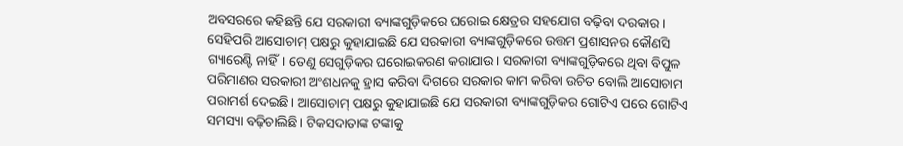ଅବସରରେ କହିଛନ୍ତି ଯେ ସରକାରୀ ବ୍ୟାଙ୍କଗୁଡ଼ିକରେ ଘରୋଇ କ୍ଷେତ୍ରର ସହଯୋଗ ବଢ଼ିବା ଦରକାର। ସେହିପରି ଆସୋଚାମ୍ ପକ୍ଷରୁ କୁହାଯାଇଛି ଯେ ସରକାରୀ ବ୍ୟାଙ୍କଗୁଡ଼ିକରେ ଉତ୍ତମ ପ୍ରଶାସନର କୌଣସି ଗ୍ୟାରେଣ୍ଟି ନାହିଁ। ତେଣୁ ସେଗୁଡ଼ିକର ଘରୋଇକରଣ କରାଯାଉ। ସରକାରୀ ବ୍ୟାଙ୍କଗୁଡ଼ିକରେ ଥିବା ବିପୁଳ ପରିମାଣର ସରକାରୀ ଅଂଶଧନକୁ ହ୍ରାସ କରିବା ଦିଗରେ ସରକାର କାମ କରିବା ଉଚିତ ବୋଲି ଆସୋଚାମ ପରାମର୍ଶ ଦେଇଛି। ଆସୋଚାମ୍ ପକ୍ଷରୁ କୁହାଯାଇଛି ଯେ ସରକାରୀ ବ୍ୟାଙ୍କଗୁଡ଼ିକର ଗୋଟିଏ ପରେ ଗୋଟିଏ ସମସ୍ୟା ବଢ଼ିଚାଲିଛି। ଟିକସଦାତାଙ୍କ ଟଙ୍କାକୁ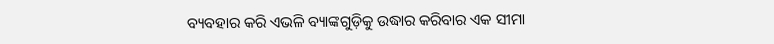ବ୍ୟବହାର କରି ଏଭଳି ବ୍ୟାଙ୍କଗୁଡ଼ିକୁ ଉଦ୍ଧାର କରିବାର ଏକ ସୀମା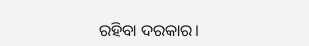ରହିବା ଦରକାର।